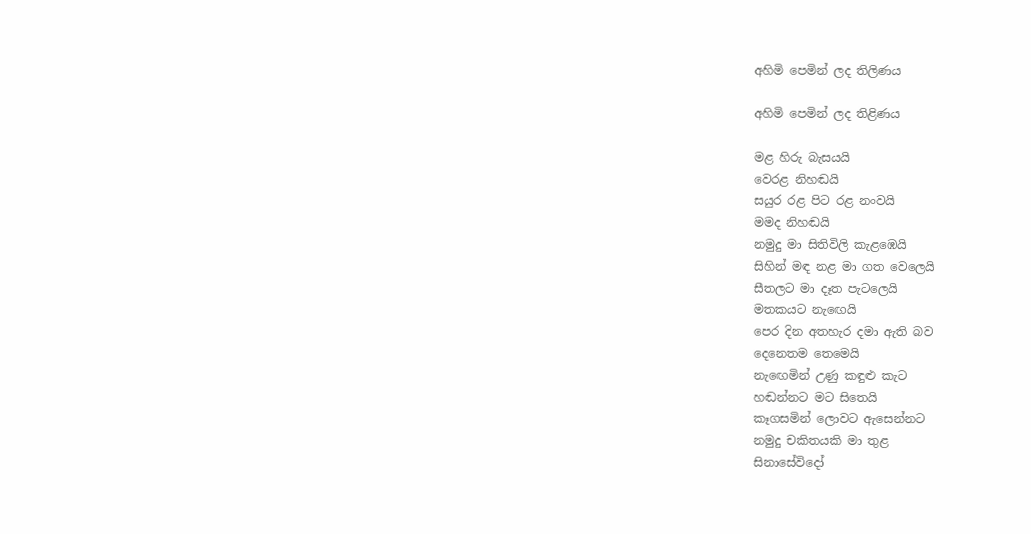අහිමි පෙමින් ලද තිලිණය

අහිමි පෙමින් ලද තිළිණය

මළ හිරු බැසයයි
වෙරළ නිහඬයි
සයුර රළ පිට රළ නංවයි
මමද නිහඬයි
නමුදු මා සිතිවිලි කැළඹෙයි
සිහින් මඳ නළ මා ගත වෙලෙයි
සීතලට මා දෑත පැටලෙයි
මතකයට නැඟෙයි
පෙර දින අතහැර දමා ඇති බව
දෙනෙතම තෙමෙයි
නැඟෙමින් උණු කඳුළු කැට
හඬන්නට මට සිතෙයි
කෑගසමින් ලොවට ඇසෙන්නට
නමුදු චකිතයකි මා තුළ
සිනාසේවිදෝ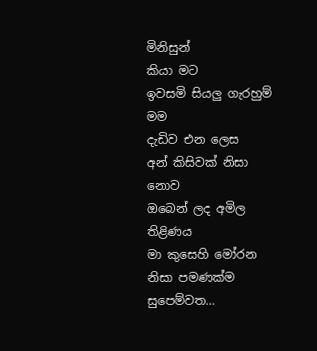මිනිසුන්
කියා මට
ඉවසමි සියලු ගැරහුම් මම
දැඩිව එන ලෙස
අන් කිසිවක් නිසා නොව
ඔබෙන් ලද අමිල තිළිණය
මා කුසෙහි මෝරන නිසා පමණක්ම
සුපෙම්වත…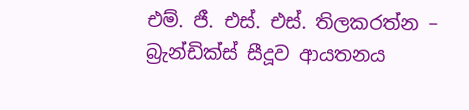එම්. ජී. එස්. එස්. තිලකරත්න – බ්‍රැන්ඩික්ස් සීදූව ආයතනය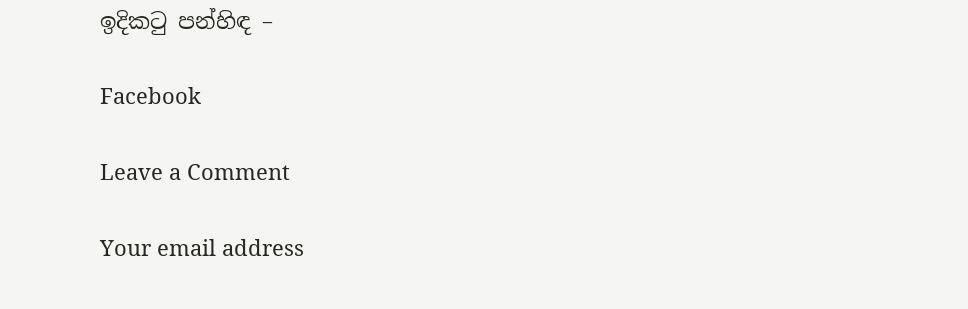ඉදිකටු පන්හිඳ –

Facebook

Leave a Comment

Your email address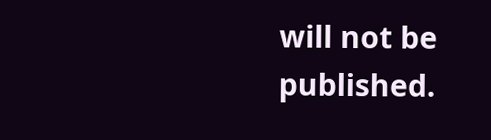will not be published.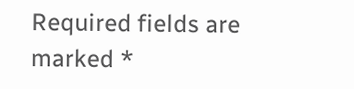Required fields are marked *